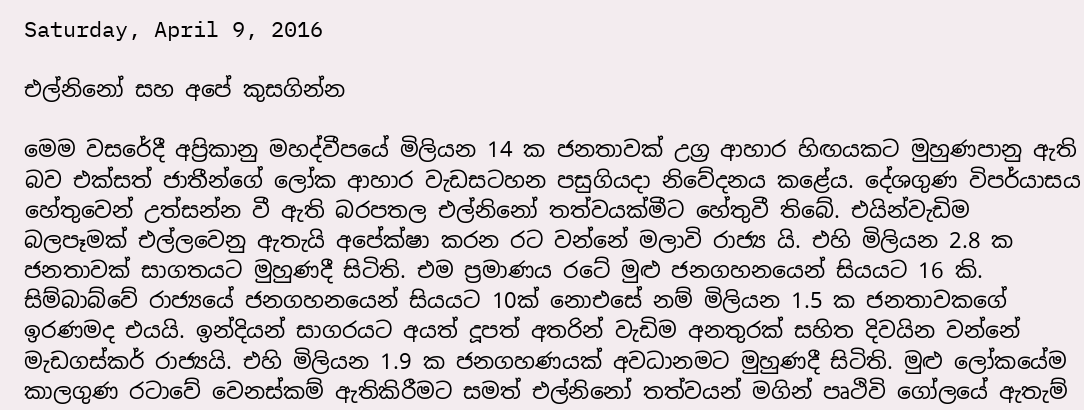Saturday, April 9, 2016

එල්නිනෝ සහ අපේ කුසගින්න

මෙම වසරේදී අප්‍රිකානු මහද්වීපයේ මිලියන 14 ක ජනතාවක් උග්‍ර ආහාර හිඟයකට මුහුණපානු ඇති බව එක්සත් ජාතීන්ගේ ලෝක ආහාර වැඩසටහන පසුගියදා නිවේදනය කළේය. දේශගුණ විපර්යාසය හේතුවෙන් උත්සන්න වී ඇති බරපතල එල්නිනෝ තත්වයක්මීට හේතුවී තිබේ. එයින්වැඩිම බලපෑමක් එල්ලවෙනු ඇතැයි අපේක්ෂා කරන රට වන්නේ මලාවි රාජ්‍ය යි. එහි මිලියන 2.8 ක ජනතාවක් සාගතයට මුහුණදී සිටිති. එම ප්‍රමාණය රටේ මුළු ජනගහනයෙන් සියයට 16 කි. සිම්බාබ්වේ රාජ්‍යයේ ජනගහනයෙන් සියයට 10ක් නොඑසේ නම් මිලියන 1.5 ක ජනතාවකගේ ඉරණමද එයයි. ඉන්දියන් සාගරයට අයත් දූපත් අතරින් වැඩිම අනතුරක් සහිත දිවයින වන්නේ මැඩගස්කර් රාජ්‍යයි. එහි මිලියන 1.9 ක ජනගහණයක් අවධානමට මුහුණදී සිටිති. මුළු ලෝකයේම කාලගුණ රටාවේ වෙනස්කම් ඇතිකිරීමට සමත් එල්නිනෝ තත්වයන් මගින් පෘථිවි ගෝලයේ ඇතැම්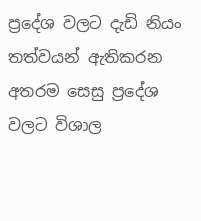ප්‍රදේශ වලට දැඩි නියං තත්වයන් ඇතිකරන අතරම සෙසු ප්‍රදේශ වලට විශාල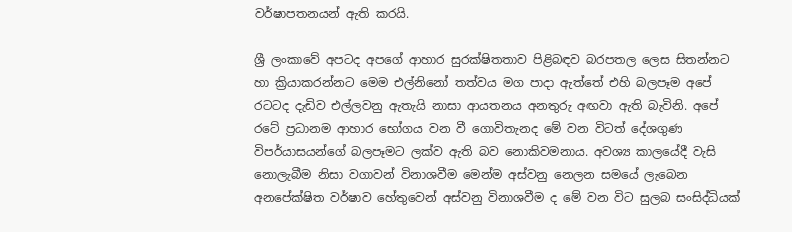වර්ෂාපතනයන් ඇති කරයි.

ශ්‍රී ලංකාවේ අපටද අපගේ ආහාර සුරක්ෂිතතාව පිළිබඳව බරපතල ලෙස සිතන්නට හා ක්‍රියාකරන්නට මෙම එල්නිනෝ තත්වය මග පාදා ඇත්තේ එහි බලපෑම අපේ රටටද දැඩිව එල්ලවනු ඇතැයි නාසා ආයතනය අනතුරු අඟවා ඇති බැවිනි. අපේ රටේ ප්‍රධානම ආහාර භෝගය වන වී ගොවිතැනද මේ වන විටත් දේශගුණ විපර්යාසයන්ගේ බලපෑමට ලක්ව ඇති බව නොකිවමනාය. අවශ්‍ය කාලයේදී වැසි නොලැබීම නිසා වගාවන් විනාශවීම මෙන්ම අස්වනු නෙලන සමයේ ලැබෙන අනපේක්ෂිත වර්ෂාව හේතුවෙන් අස්වනු විනාශවීම ද මේ වන විට සුලබ සංසිද්ධියක්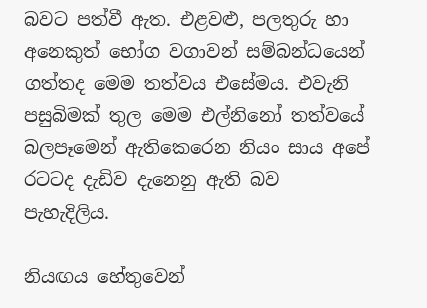බවට පත්වී ඇත. එළවළු, පලතුරු හා අනෙකුත් භෝග වගාවන් සම්බන්ධයෙන් ගත්තද මෙම තත්වය එසේමය. එවැනි පසුබිමක් තුල මෙම එල්නිනෝ තත්වයේ බලපෑමෙන් ඇතිකෙරෙන නියං සාය අපේ රටටද දැඩිව දැනෙනු ඇති බව පැහැදිලිය.

නියඟය හේතුවෙන්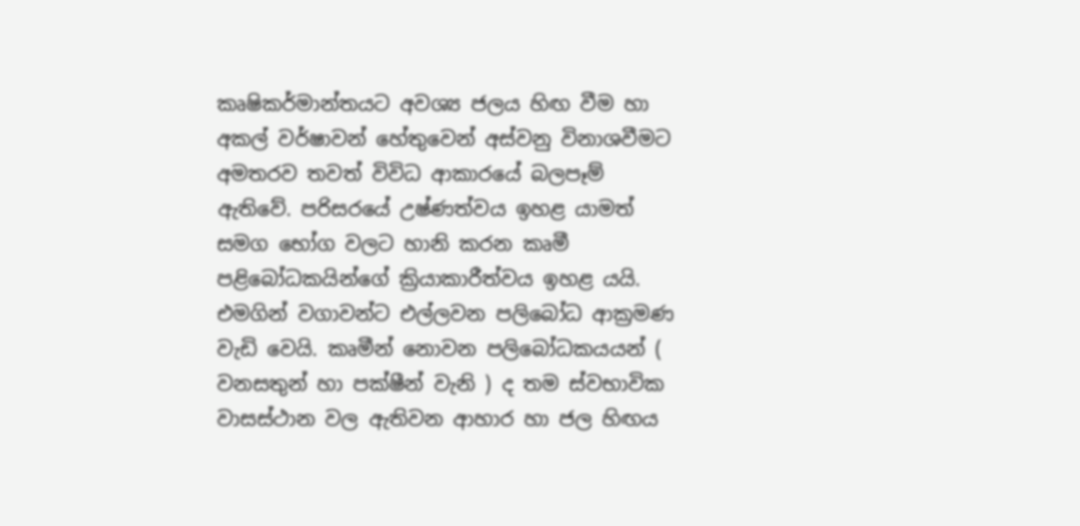කෘෂිකර්මාන්තයට අවශ්‍ය ජලය හිඟ වීම හා අකල් වර්ෂාවන් හේතුවෙන් අස්වනු විනාශවීමට අමතරව තවත් විවිධ ආකාරයේ බලපෑම් ඇතිවේ. පරිසරයේ උෂ්ණත්වය ඉහළ යාමත් සමග භෝග වලට හානි කරන කෘමී පළිබෝධකයින්ගේ ක්‍රියාකාරීත්වය ඉහළ යයි. එමගින් වගාවන්ට එල්ලවන පලිබෝධ ආක්‍රමණ වැඩි වෙයි. කෘමීන් නොවන පලිබෝධකයයන් ( වනසතුන් හා පක්ෂීන් වැනි ) ද තම ස්වභාවික වාසස්ථාන වල ඇතිවන ආහාර හා ජල හිඟය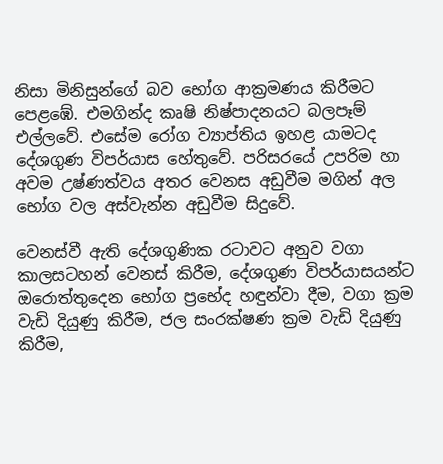නිසා මිනිසුන්ගේ බව භෝග ආක්‍රමණය කිරීමට පෙළඹේ. එමගින්ද කෘෂි නිෂ්පාදනයට බලපෑම් එල්ලවේ. එසේම රෝග ව්‍යාප්තිය ඉහළ යාමටද දේශගුණ විපර්යාස හේතුවේ. පරිසරයේ උපරිම හා අවම උෂ්ණත්වය අතර වෙනස අඩුවීම මගින් අල භෝග වල අස්වැන්න අඩුවීම සිදුවේ.

වෙනස්වී ඇති දේශගුණික රටාවට අනුව වගා කාලසටහන් වෙනස් කිරීම, දේශගුණ විපර්යාසයන්ට ඔරොත්තුදෙන භෝග ප්‍රභේද හඳුන්වා දීම, වගා ක්‍රම වැඩි දියුණු කිරීම, ජල සංරක්ෂණ ක්‍රම වැඩි දියුණු කිරීම,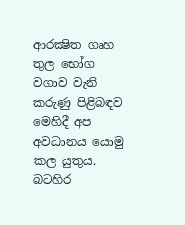ආරක්‍ෂිත ගෘහ තුල භෝග වගාව වැනි කරුණු පිළිබඳව මෙහිදී අප අවධානය යොමු කල යුතුය. බටහිර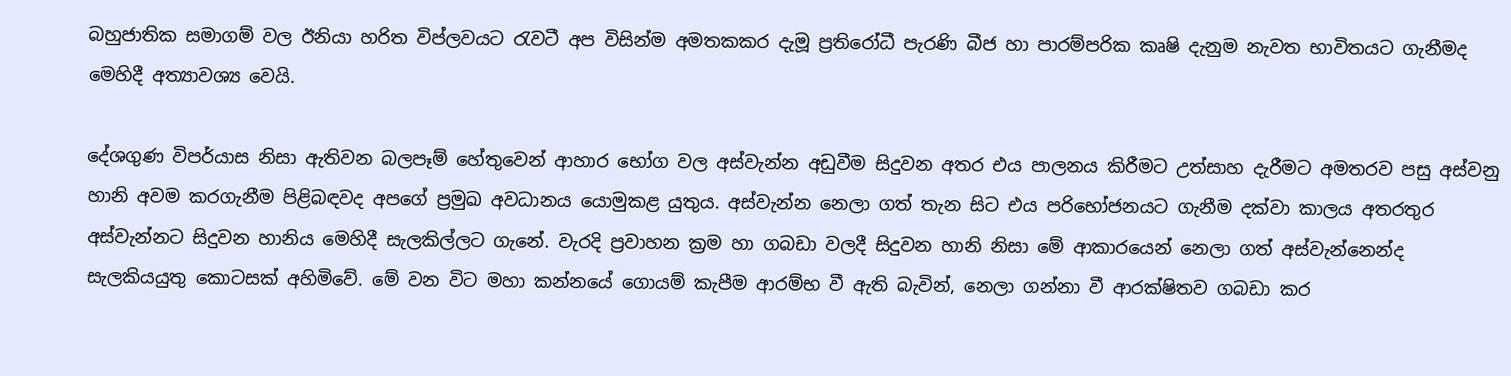බහුජාතික සමාගම් වල ඊනියා හරිත විප්ලවයට රැවටී අප විසින්ම අමතකකර දැමූ ප්‍රතිරෝධී පැරණි බීජ හා පාරම්පරික කෘෂි දැනුම නැවත භාවිතයට ගැනීමද මෙහිදී අත්‍යාවශ්‍ය වෙයි.

දේශගුණ විපර්යාස නිසා ඇතිවන බලපෑම් හේතුවෙන් ආහාර භෝග වල අස්වැන්න අඩුවීම සිදුවන අතර එය පාලනය කිරීමට උත්සාහ දැරීමට අමතරව පසු අස්වනු හානි අවම කරගැනීම පිළිබඳවද අපගේ ප්‍රමුඛ අවධානය යොමුකළ යුතුය. අස්වැන්න නෙලා ගත් තැන සිට එය පරිභෝජනයට ගැනීම දක්වා කාලය අතරතුර අස්වැන්නට සිදුවන හානිය මෙහිදී සැලකිල්ලට ගැනේ. වැරදි ප්‍රවාහන ක්‍රම හා ගබඩා වලදී සිදුවන හානි නිසා මේ ආකාරයෙන් නෙලා ගත් අස්වැන්නෙන්ද සැලකියයුතු කොටසක් අහිමිවේ. මේ වන විට මහා කන්නයේ ගොයම් කැපීම ආරම්භ වී ඇති බැවින්, නෙලා ගන්නා වී ආරක්ෂිතව ගබඩා කර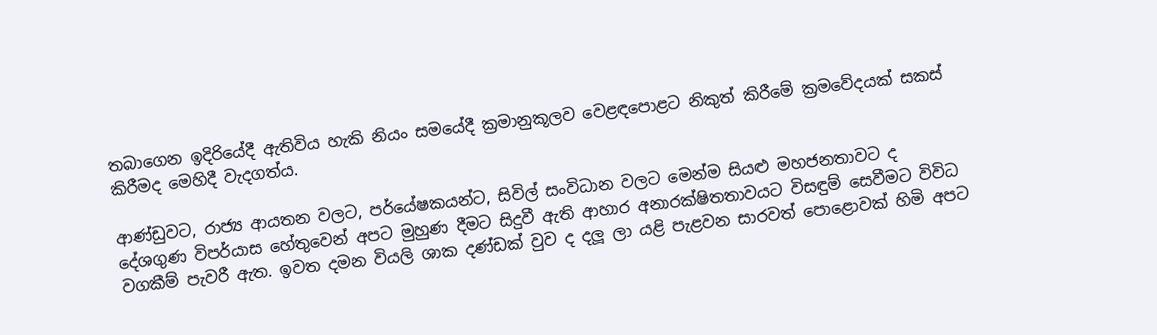තබාගෙන ඉදිරියේදී ඇතිවිය හැකි නියං සමයේදී ක්‍රමානුකූලව වෙළඳපොළට නිකුත් කිරීමේ ක්‍රමවේදයක් සකස් කිරීමද මෙහිදී වැදගත්ය.

ආණ්ඩුවට, රාජ්‍ය ආයතන වලට, පර්යේෂකයන්ට, සිවිල් සංවිධාන වලට මෙන්ම සියළු මහජනතාවට ද  දේශගුණ විපර්යාස හේතුවෙන් අපට මුහුණ දීමට සිදුවී ඇති ආහාර අනාරක්ෂිතතාවයට විසඳුම් සෙවීමට විවිධ වගකීම් පැවරී ඇත. ඉවත දමන වියලි ශාක දණ්ඩක් වුව ද දලූ ලා යළි පැළවන සාරවත් පොළොවක් හිමි අපට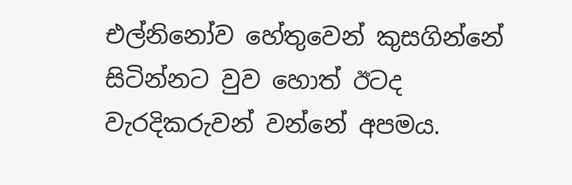එල්නිනෝව හේතුවෙන් කුසගින්නේ සිටින්නට වුව හොත් ඊටද වැරදිකරුවන් වන්නේ අපමය.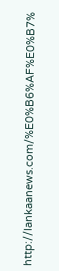http://lankaanews.com/%E0%B6%AF%E0%B7%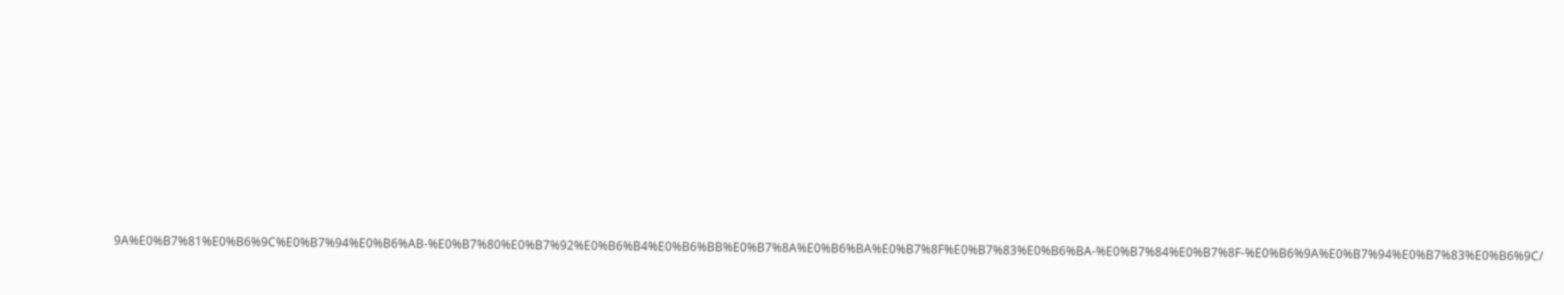9A%E0%B7%81%E0%B6%9C%E0%B7%94%E0%B6%AB-%E0%B7%80%E0%B7%92%E0%B6%B4%E0%B6%BB%E0%B7%8A%E0%B6%BA%E0%B7%8F%E0%B7%83%E0%B6%BA-%E0%B7%84%E0%B7%8F-%E0%B6%9A%E0%B7%94%E0%B7%83%E0%B6%9C/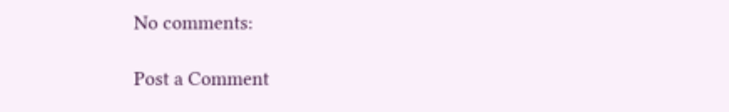No comments:

Post a Comment